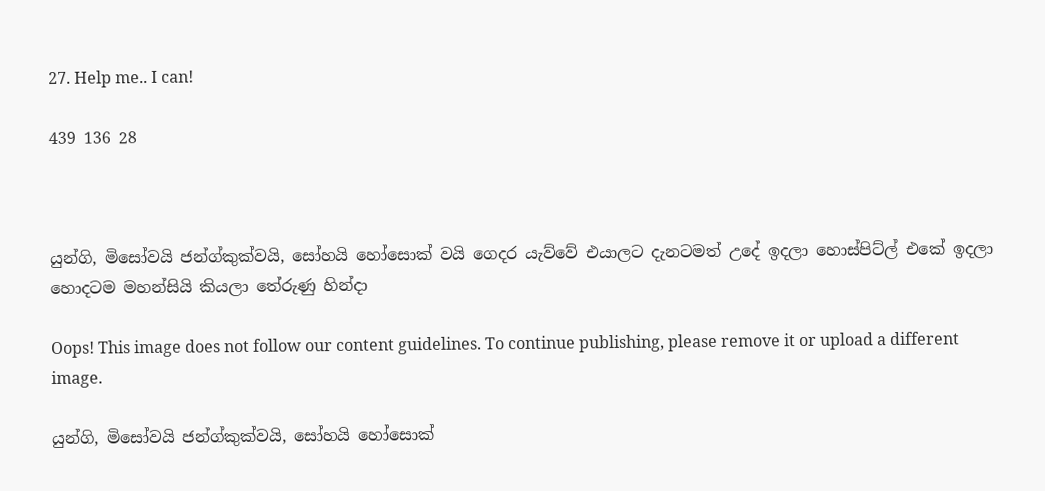27. Help me.. I can!

439 136 28



යුන්ගි, මිසෝවයි ජන්ග්කුක්වයි, සෝහයි හෝසොක් වයි ගෙදර යැව්වේ එයාලට දැනටමත් උදේ ඉදලා හොස්පිට්ල් එකේ ඉදලා හොදටම මහන්සියි කියලා තේරුණු හින්දා

Oops! This image does not follow our content guidelines. To continue publishing, please remove it or upload a different image.

යුන්ගි, මිසෝවයි ජන්ග්කුක්වයි, සෝහයි හෝසොක්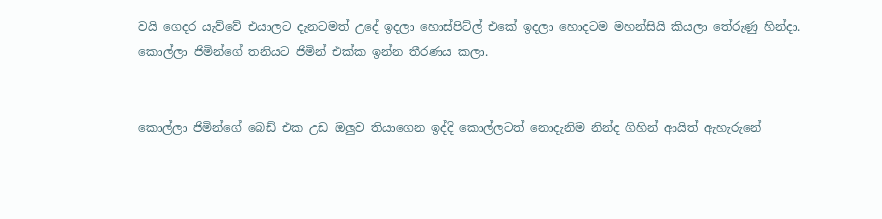වයි ගෙදර යැව්වේ එයාලට දැනටමත් උදේ ඉදලා හොස්පිට්ල් එකේ ඉදලා හොදටම මහන්සියි කියලා තේරුණු හින්දා. කොල්ලා ජිමින්ගේ තනියට ජිමින් එක්ක ඉන්න තීරණය කලා.


කොල්ලා ජිමින්ගේ බෙඩ් එක උඩ ඔලුව තියාගෙන ඉද්දි කොල්ලටත් නොදැනිම නින්ද ගිහින් ආයිත් ඇහැරුනේ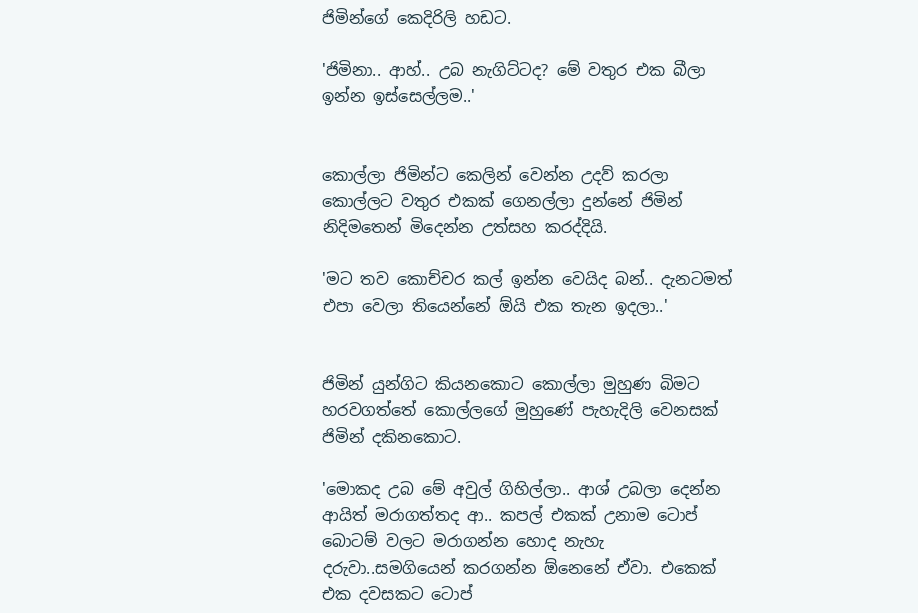ජිමින්ගේ කෙදිරිලි හඩට.

'ජිමිනා.. ආහ්.. උබ නැගිට්ටද? මේ වතුර එක බීලා ඉන්න ඉස්සෙල්ලම..'


කොල්ලා ජිමින්ට කෙලින් වෙන්න උදව් කරලා කොල්ලට වතුර එකක් ගෙනල්ලා දුන්නේ ජිමින් නිදිමතෙන් මිදෙන්න උත්සහ කරද්දියි.

'මට තව කොච්චර කල් ඉන්න වෙයිද බන්.. දැනටමත් එපා වෙලා තියෙන්නේ ඕයි එක තැන ඉදලා..'


ජිමින් යුන්ගිට කියනකොට කොල්ලා මුහුණ බිමට හරවගත්තේ කොල්ලගේ මුහුණේ පැහැදිලි වෙනසක් ජිමින් දකිනකොට.

'මොකද උබ මේ අවුල් ගිහිල්ලා.. ආශ් උබලා දෙන්න ආයිත් මරාගත්තද ආ.. කපල් එකක් උනාම ටොප් බොටම් වලට මරාගන්න හොද නැහැ දරුවා..සමගියෙන් කරගන්න ඕනෙනේ ඒවා. එකෙක් එක දවසකට ටොප්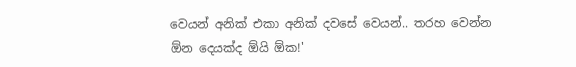වෙයන් අනික් එකා අනික් දවසේ වෙයන්.. තරහ වෙන්න ඕන දෙයක්ද ඕයි ඕක!'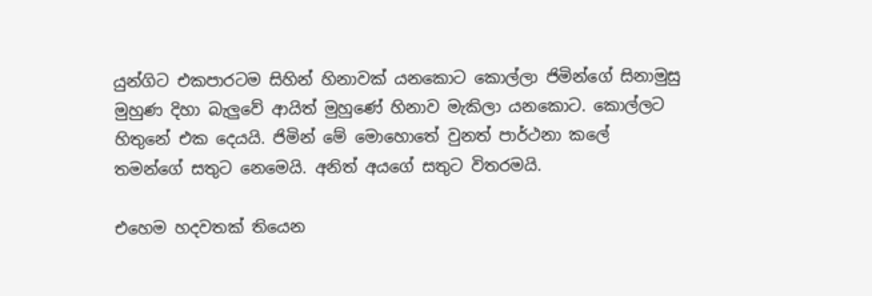යුන්ගිට එකපාරටම සිහින් හිනාවක් යනකොට කොල්ලා ජිමින්ගේ සිනාමුසු මුහුණ දිහා බැලුවේ ආයිත් මුහුණේ හිනාව මැකිලා යනකොට. කොල්ලට හිතුනේ එක දෙයයි. ජිමින් මේ මොහොතේ වුනත් පාර්ථනා කලේ තමන්ගේ සතුට නෙමෙයි. අනිත් අයගේ සතුට විතරමයි.

එහෙම හදවතක් තියෙන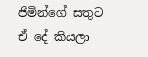ජිමින්ගේ සතුට ඒ දේ කියලා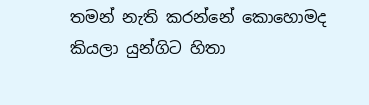තමන් නැති කරන්නේ කොහොමද කියලා යුන්ගිට හිතා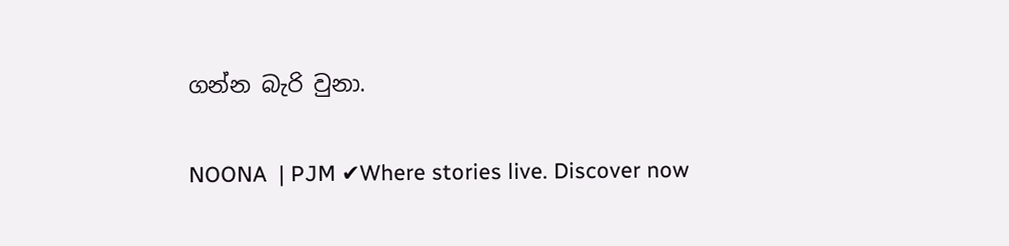ගන්න බැරි වුනා.

NOONA  | PJM ✔Where stories live. Discover now